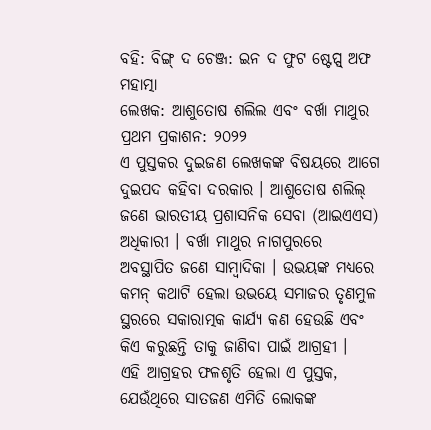ବହି: ବିଙ୍ଗ୍ ଦ ଚେଞ୍ଜ: ଇନ ଦ ଫୁଟ ଷ୍ଟେପ୍ସ୍ ଅଫ ମହାତ୍ମା
ଲେଖକ: ଆଶୁତୋଷ ଶଲିଲ ଏବଂ ବର୍ଖା ମାଥୁର
ପ୍ରଥମ ପ୍ରକାଶନ: ୨୦୨୨
ଏ ପୁସ୍ତକର ଦୁଇଜଣ ଲେଖକଙ୍କ ବିଷୟରେ ଆଗେ ଦୁଇପଦ କହିବା ଦରକାର । ଆଶୁତୋଷ ଶଲିଲ୍ ଜଣେ ଭାରତୀୟ ପ୍ରଶାସନିକ ସେବା (ଆଇଏଏସ) ଅଧିକାରୀ । ବର୍ଖା ମାଥୁର ନାଗପୁରରେ ଅବସ୍ଥାପିତ ଜଣେ ସାମ୍ବାଦିକା । ଉଭୟଙ୍କ ମଧ୍ୟରେ କମନ୍ କଥାଟି ହେଲା ଉଭୟେ ସମାଜର ତୃଣମୁଳ ସ୍ଥରରେ ସକାରାତ୍ମକ କାର୍ଯ୍ୟ କଣ ହେଉଛି ଏବଂ କିଏ କରୁଛନ୍ତି ତାକୁ ଜାଣିବା ପାଇଁ ଆଗ୍ରହୀ ।
ଏହି ଆଗ୍ରହର ଫଳଶୃତି ହେଲା ଏ ପୁସ୍ତକ, ଯେଉଁଥିରେ ସାତଜଣ ଏମିତି ଲୋକଙ୍କ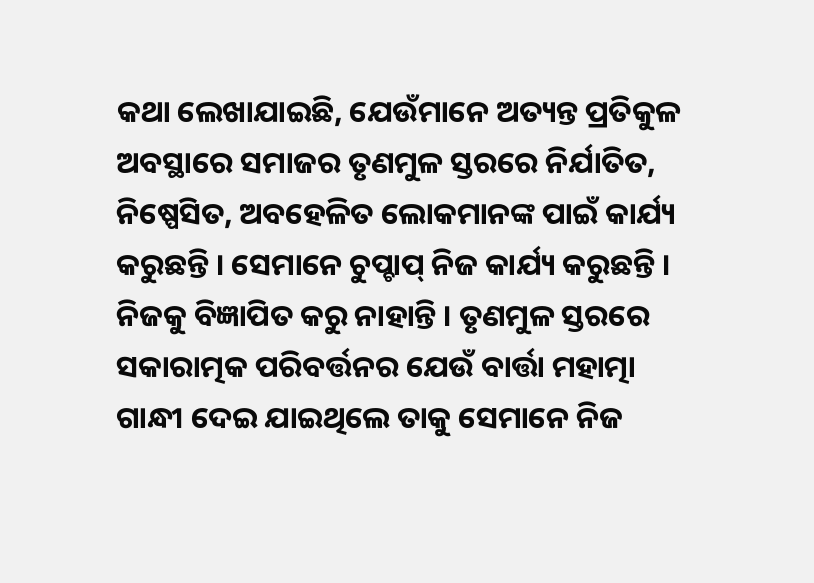କଥା ଲେଖାଯାଇଛି, ଯେଉଁମାନେ ଅତ୍ୟନ୍ତ ପ୍ରତିକୁଳ ଅବସ୍ଥାରେ ସମାଜର ତୃଣମୁଳ ସ୍ତରରେ ନିର୍ଯାତିତ, ନିଷ୍ପେସିତ, ଅବହେଳିତ ଲୋକମାନଙ୍କ ପାଇଁ କାର୍ଯ୍ୟ କରୁଛନ୍ତି । ସେମାନେ ଚୁପ୍ଚାପ୍ ନିଜ କାର୍ଯ୍ୟ କରୁଛନ୍ତି । ନିଜକୁ ବିଜ୍ଞାପିତ କରୁ ନାହାନ୍ତି । ତୃଣମୁଳ ସ୍ତରରେ ସକାରାତ୍ମକ ପରିବର୍ତ୍ତନର ଯେଉଁ ବାର୍ତ୍ତା ମହାତ୍ମା ଗାନ୍ଧୀ ଦେଇ ଯାଇଥିଲେ ତାକୁ ସେମାନେ ନିଜ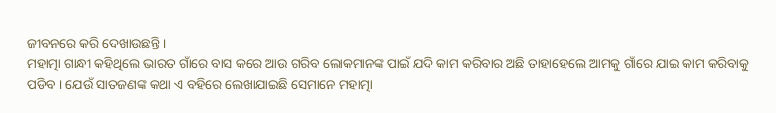ଜୀବନରେ କରି ଦେଖାଉଛନ୍ତି ।
ମହାତ୍ମା ଗାନ୍ଧୀ କହିଥିଲେ ଭାରତ ଗାଁରେ ବାସ କରେ ଆଉ ଗରିବ ଲୋକମାନଙ୍କ ପାଇଁ ଯଦି କାମ କରିବାର ଅଛି ତାହାହେଲେ ଆମକୁ ଗାଁରେ ଯାଇ କାମ କରିବାକୁ ପଡିବ । ଯେଉଁ ସାତଜଣଙ୍କ କଥା ଏ ବହିରେ ଲେଖାଯାଇଛି ସେମାନେ ମହାତ୍ମା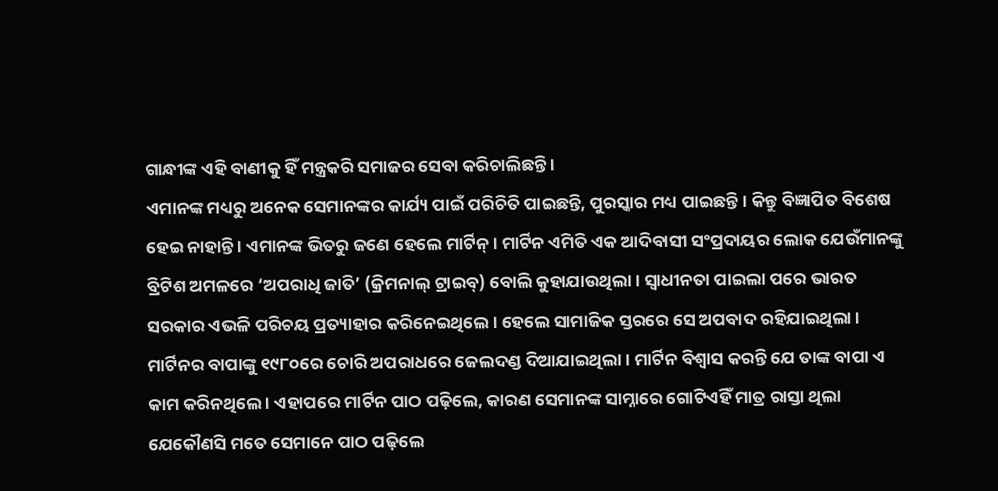ଗାନ୍ଧୀଙ୍କ ଏହି ବାଣୀକୁ ହିଁ ମନ୍ତ୍ରକରି ସମାଜର ସେବା କରିଚାଲିଛନ୍ତି ।
ଏମାନଙ୍କ ମଧ୍ୟରୁ ଅନେକ ସେମାନଙ୍କର କାର୍ଯ୍ୟ ପାଇଁ ପରିଚିତି ପାଇଛନ୍ତି, ପୁରସ୍କାର ମଧ୍ୟ ପାଇଛନ୍ତି । କିନ୍ତୁ ବିଜ୍ଞାପିତ ବିଶେଷ ହେଇ ନାହାନ୍ତି । ଏମାନଙ୍କ ଭିତରୁ ଜଣେ ହେଲେ ମାର୍ଟିନ୍ । ମାର୍ଟିନ ଏମିତି ଏକ ଆଦିବାସୀ ସଂପ୍ରଦାୟର ଲୋକ ଯେଉଁମାନଙ୍କୁ ବ୍ରିଟିଶ ଅମଳରେ ‘ଅପରାଧି ଜାତି’ (କ୍ରିମନାଲ୍ ଟ୍ରାଇବ୍) ବୋଲି କୁହାଯାଉଥିଲା । ସ୍ୱାଧୀନତା ପାଇଲା ପରେ ଭାରତ ସରକାର ଏଭଳି ପରିଚୟ ପ୍ରତ୍ୟାହାର କରିନେଇଥିଲେ । ହେଲେ ସାମାଜିକ ସ୍ତରରେ ସେ ଅପବାଦ ରହିଯାଇଥିଲା । ମାର୍ଟିନର ବାପାଙ୍କୁ ୧୯୮୦ରେ ଚୋରି ଅପରାଧରେ ଜେଲଦଣ୍ଡ ଦିଆଯାଇଥିଲା । ମାର୍ଟିନ ବିଶ୍ୱାସ କରନ୍ତି ଯେ ତାଙ୍କ ବାପା ଏ କାମ କରିନଥିଲେ । ଏହାପରେ ମାର୍ଟିନ ପାଠ ପଢ଼ିଲେ, କାରଣ ସେମାନଙ୍କ ସାମ୍ନାରେ ଗୋଟିଏହିଁ ମାତ୍ର ରାସ୍ତା ଥିଲା ଯେକୌଣସି ମତେ ସେମାନେ ପାଠ ପଢ଼ିଲେ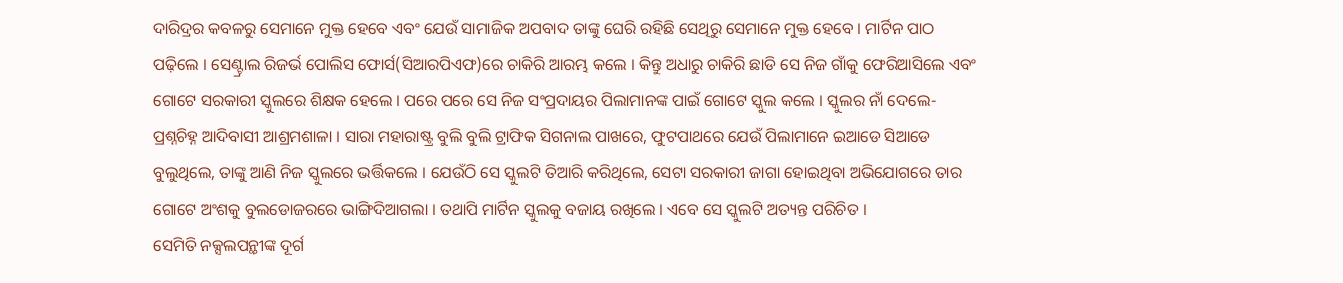ଦାରିଦ୍ରର କବଳରୁ ସେମାନେ ମୁକ୍ତ ହେବେ ଏବଂ ଯେଉଁ ସାମାଜିକ ଅପବାଦ ତାଙ୍କୁ ଘେରି ରହିଛି ସେଥିରୁ ସେମାନେ ମୁକ୍ତ ହେବେ । ମାର୍ଟିନ ପାଠ ପଢ଼ିଲେ । ସେଣ୍ଟ୍ରାଲ ରିଜର୍ଭ ପୋଲିସ ଫୋର୍ସ(ସିଆରପିଏଫ)ରେ ଚାକିରି ଆରମ୍ଭ କଲେ । କିନ୍ତୁ ଅଧାରୁ ଚାକିରି ଛାଡି ସେ ନିଜ ଗାଁକୁ ଫେରିଆସିଲେ ଏବଂ ଗୋଟେ ସରକାରୀ ସ୍କୁଲରେ ଶିକ୍ଷକ ହେଲେ । ପରେ ପରେ ସେ ନିଜ ସଂପ୍ରଦାୟର ପିଲାମାନଙ୍କ ପାଇଁ ଗୋଟେ ସ୍କୁଲ କଲେ । ସ୍କୁଲର ନାଁ ଦେଲେ- ପ୍ରଶ୍ନଚିହ୍ନ ଆଦିବାସୀ ଆଶ୍ରମଶାଳା । ସାରା ମହାରାଷ୍ଟ୍ର ବୁଲି ବୁଲି ଟ୍ରାଫିକ ସିଗନାଲ ପାଖରେ, ଫୁଟପାଥରେ ଯେଉଁ ପିଲାମାନେ ଇଆଡେ ସିଆଡେ ବୁଲୁଥିଲେ, ତାଙ୍କୁ ଆଣି ନିଜ ସ୍କୁଲରେ ଭର୍ତ୍ତିକଲେ । ଯେଉଁଠି ସେ ସ୍କୁଲଟି ତିଆରି କରିଥିଲେ, ସେଟା ସରକାରୀ ଜାଗା ହୋଇଥିବା ଅଭିଯୋଗରେ ତାର ଗୋଟେ ଅଂଶକୁ ବୁଲଡୋଜରରେ ଭାଙ୍ଗିଦିଆଗଲା । ତଥାପି ମାର୍ଟିନ ସ୍କୁଲକୁ ବଜାୟ ରଖିଲେ । ଏବେ ସେ ସ୍କୁଲଟି ଅତ୍ୟନ୍ତ ପରିଚିତ ।
ସେମିତି ନକ୍ସଲପନ୍ଥ଼ୀଙ୍କ ଦୂର୍ଗ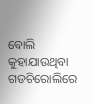ବୋଲି କୁହାଯାଉଥିବା ଗଡଚିରୋଲିରେ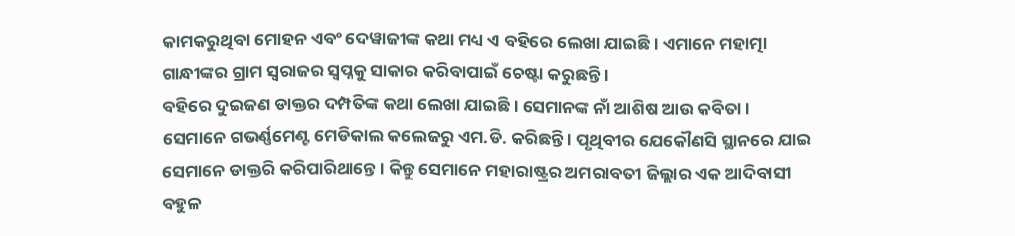କାମକରୁଥିବା ମୋହନ ଏବଂ ଦେୱାଜୀଙ୍କ କଥା ମଧ୍ୟ ଏ ବହିରେ ଲେଖା ଯାଇଛି । ଏମାନେ ମହାତ୍ମା ଗାନ୍ଧୀଙ୍କର ଗ୍ରାମ ସ୍ୱରାଜର ସ୍ୱପ୍ନକୁ ସାକାର କରିବାପାଇଁ ଚେଷ୍ଟା କରୁଛନ୍ତି ।
ବହିରେ ଦୁଇଜଣ ଡାକ୍ତର ଦମ୍ପତିଙ୍କ କଥା ଲେଖା ଯାଇଛି । ସେମାନଙ୍କ ନାଁ ଆଶିଷ ଆଉ କବିତା । ସେମାନେ ଗଭର୍ଣ୍ଣମେଣ୍ଟ ମେଡିକାଲ କଲେଜରୁ ଏମ.ଡି. କରିଛନ୍ତି । ପୃଥିବୀର ଯେକୌଣସି ସ୍ଥାନରେ ଯାଇ ସେମାନେ ଡାକ୍ତରି କରିପାରିଥାନ୍ତେ । କିନ୍ତୁ ସେମାନେ ମହାରାଷ୍ଟ୍ରର ଅମରାବତୀ ଜିଲ୍ଲାର ଏକ ଆଦିବାସୀ ବହୁଳ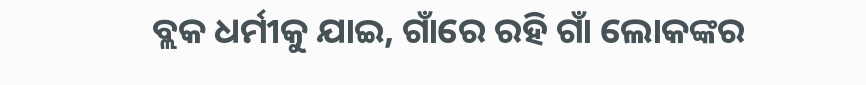ବ୍ଲକ ଧର୍ମୀକୁ ଯାଇ, ଗାଁରେ ରହି ଗାଁ ଲୋକଙ୍କର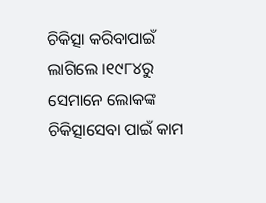ଚିକିତ୍ସା କରିବାପାଇଁ ଲାଗିଲେ ।୧୯୮୪ରୁ ସେମାନେ ଲୋକଙ୍କ ଚିକିତ୍ସାସେବା ପାଇଁ କାମ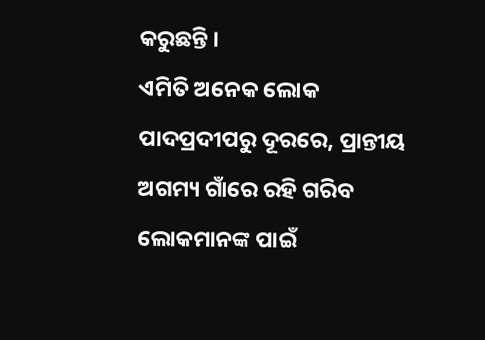କରୁଛନ୍ତି ।
ଏମିତି ଅନେକ ଲୋକ ପାଦପ୍ରଦୀପରୁ ଦୂରରେ, ପ୍ରାନ୍ତୀୟ ଅଗମ୍ୟ ଗାଁରେ ରହି ଗରିବ ଲୋକମାନଙ୍କ ପାଇଁ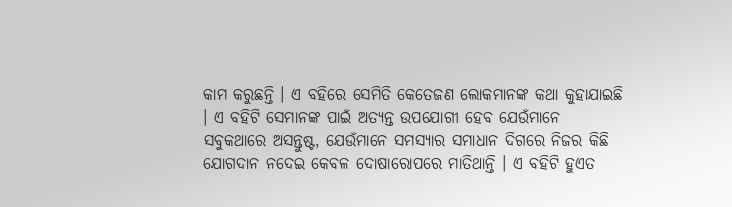କାମ କରୁଛନ୍ତି । ଏ ବହିରେ ସେମିତି କେତେଜଣ ଲୋକମାନଙ୍କ କଥା କୁହାଯାଇଛି । ଏ ବହିଟି ସେମାନଙ୍କ ପାଇଁ ଅତ୍ୟନ୍ତ ଉପଯୋଗୀ ହେବ ଯେଉଁମାନେ ସବୁକଥାରେ ଅସନ୍ତୁଷ୍ଟ, ଯେଉଁମାନେ ସମସ୍ୟାର ସମାଧାନ ଦିଗରେ ନିଜର କିଛି ଯୋଗଦାନ ନଦେଇ କେବଳ ଦୋଷାରୋପରେ ମାତିଥାନ୍ତି । ଏ ବହିଟି ହୁଏତ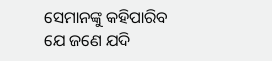ସେମାନଙ୍କୁ କହିପାରିବ ଯେ ଜଣେ ଯଦି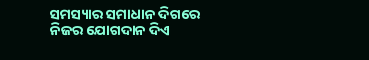ସମସ୍ୟାର ସମାଧାନ ଦିଗରେ ନିଜର ଯୋଗଦାନ ଦିଏ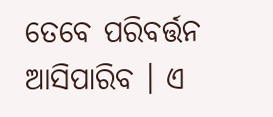ତେବେ ପରିବର୍ତ୍ତନ ଆସିପାରିବ । ଏ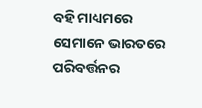ବହି ମାଧ୍ୟମରେ ସେମାନେ ଭାରତରେ ପରିବର୍ତ୍ତନର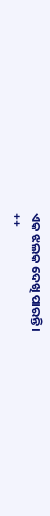ଏକ ଝଲକ ଦେଖି ପାରନ୍ତି ।
++